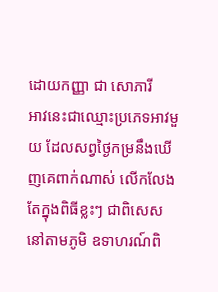ដោយកញ្ញា ជា សោភារី
អាវនេះជាឈ្មោះប្រភេទអាវមួយ ដែលសព្វថ្ងៃកម្រនឹងឃើញគេពាក់ណាស់ លើកលែងតែក្នុងពិធីខ្លះៗ ជាពិសេសនៅតាមភូមិ ឧទាហរណ៍ពិ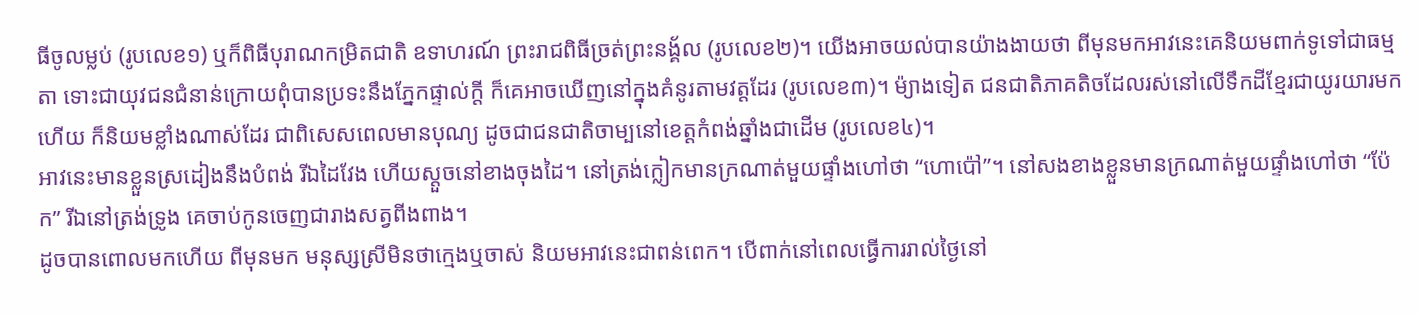ធីចូលម្លប់ (រូបលេខ១) ឬក៏ពិធីបុរាណកម្រិតជាតិ ឧទាហរណ៍ ព្រះរាជពិធីច្រត់ព្រះនង្គ័ល (រូបលេខ២)។ យើងអាចយល់បានយ៉ាងងាយថា ពីមុនមកអាវនេះគេនិយមពាក់ទូទៅជាធម្មតា ទោះជាយុវជនជំនាន់ក្រោយពុំបានប្រទះនឹងភ្នែកផ្ទាល់ក្តី ក៏គេអាចឃើញនៅក្នុងគំនូរតាមវត្តដែរ (រូបលេខ៣)។ ម៉្យាងទៀត ជនជាតិភាគតិចដែលរស់នៅលើទឹកដីខ្មែរជាយូរយារមកហើយ ក៏និយមខ្លាំងណាស់ដែរ ជាពិសេសពេលមានបុណ្យ ដូចជាជនជាតិចាម្បនៅខេត្តកំពង់ឆ្នាំងជាដើម (រូបលេខ៤)។
អាវនេះមានខ្លួនស្រដៀងនឹងបំពង់ រីឯដៃវែង ហើយស្តួចនៅខាងចុងដៃ។ នៅត្រង់ក្លៀកមានក្រណាត់មួយផ្ទាំងហៅថា “ហោប៉ៅ”។ នៅសងខាងខ្លួនមានក្រណាត់មួយផ្ទាំងហៅថា “ប៉ែក” រីឯនៅត្រង់ទ្រូង គេចាប់កូនចេញជារាងសត្វពីងពាង។
ដូចបានពោលមកហើយ ពីមុនមក មនុស្សស្រីមិនថាក្មេងឬចាស់ និយមអាវនេះជាពន់ពេក។ បើពាក់នៅពេលធ្វើការរាល់ថ្ងៃនៅ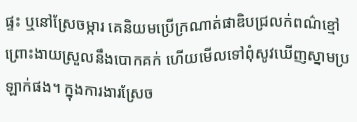ផ្ទះ ឬនៅស្រែចម្ការ គេនិយមប្រើក្រណាត់ផាឌិបជ្រលក់ពណ៌ខ្មៅ ព្រោះងាយស្រួលនឹងបោកគក់ ហើយមើលទៅពុំសូវឃើញស្នាមប្រឡាក់ផង។ ក្នុងការងារស្រែច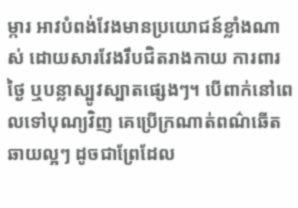ម្ការ អាវបំពង់វែងមានប្រយោជន៍ខ្លាំងណាស់ ដោយសារវែងរឹបជិតរាងកាយ ការពារថ្ងៃ ឬបន្លាស្បូវស្បាតផ្សេងៗ។ បើពាក់នៅពេលទៅបុណ្យវិញ គេប្រើក្រណាត់ពណ៌ឆើតឆាយល្អៗ ដូចជាព្រែដែល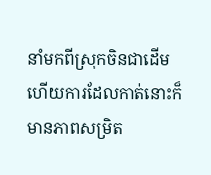នាំមកពីស្រុកចិនជាដើម ហើយការដែលកាត់នោះក៏មានភាពសម្រិត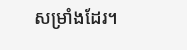សម្រាំងដែរ។